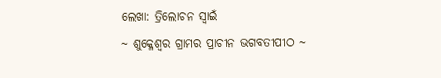ଲେଖା: ତ୍ରିଲୋଚନ ସ୍ୱାଇଁ
~ ଶୁକ୍ଳେଶ୍ଵର ଗ୍ରାମର ପ୍ରାଚୀନ ଭଗବତୀପୀଠ ~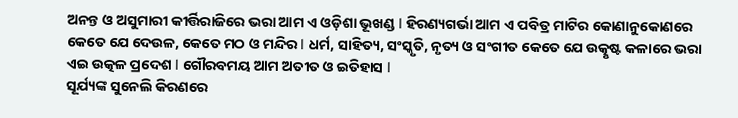ଅନନ୍ତ ଓ ଅସୁମାରୀ କୀର୍ତ୍ତିରାଜିରେ ଭରା ଆମ ଏ ଓଡ଼ିଶା ଭୂଖଣ୍ଡ l ହିରଣ୍ୟଗର୍ଭା ଆମ ଏ ପବିତ୍ର ମାଟିର କୋଣାନୁକୋଣରେ କେତେ ଯେ ଦେଉଳ, କେତେ ମଠ ଓ ମନ୍ଦିର l ଧର୍ମ, ସାହିତ୍ୟ, ସଂସ୍କୃତି, ନୃତ୍ୟ ଓ ସଂଗୀତ କେତେ ଯେ ଉତ୍କୃଷ୍ଟ କଳାରେ ଭରା ଏଇ ଉତ୍କଳ ପ୍ରଦେଶ l ଗୌରବମୟ ଆମ ଅତୀତ ଓ ଇତିହାସ l
ସୂର୍ଯ୍ୟଙ୍କ ସୁନେଲି କିରଣରେ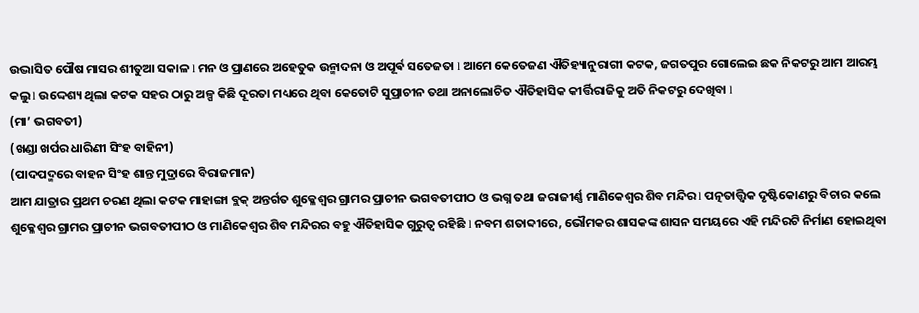ଉଦ୍ଭାସିତ ପୌଷ ମାସର ଶୀତୁଆ ସକାଳ l ମନ ଓ ପ୍ରାଣରେ ଅହେତୁକ ଉନ୍ମାଦନା ଓ ଅପୂର୍ଵ ସତେଜତା l ଆମେ କେତେଜଣ ଐତିହ୍ୟାନୁରାଗୀ କଟକ, ଜଗତପୁର ଗୋଲେଇ ଛକ ନିକଟରୁ ଆମ ଆରମ୍ଭ କଲୁ l ଉଦ୍ଦେଶ୍ୟ ଥିଲା କଟକ ସହର ଠାରୁ ଅଳ୍ପ କିଛି ଦୂରତା ମଧ୍ୟରେ ଥିବା କେତୋଟି ସୁପ୍ରାଚୀନ ତଥା ଅନାଲୋଚିତ ଐତିହାସିକ କୀର୍ତ୍ତିରାଜିକୁ ଅତି ନିକଟରୁ ଦେଖିବା l
(ମା’ ଭଗବତୀ)
(ଖଣ୍ଡା ଖର୍ପର ଧାରିଣୀ ସିଂହ ବାହିନୀ)
(ପାଦପଦ୍ମରେ ବାହନ ସିଂହ ଶାନ୍ତ ମୁଦ୍ରାରେ ବିରାଜମାନ)
ଆମ ଯାତ୍ରାର ପ୍ରଥମ ଚରଣ ଥିଲା କଟକ ମାହାଙ୍ଗା ବ୍ଲକ୍ ଅନ୍ତର୍ଗତ ଶୁକ୍ଳେଶ୍ଵର ଗ୍ରାମର ପ୍ରାଚୀନ ଭଗବତୀପୀଠ ଓ ଭଗ୍ନ ତଥା ଜରାଜୀର୍ଣ୍ଣ ମାଣିକେଶ୍ବର ଶିବ ମନ୍ଦିର l ପତ୍ନତାତ୍ତ୍ୱିକ ଦୃଷ୍ଟିକୋଣରୁ ବିଚାର କଲେ ଶୁକ୍ଳେଶ୍ଵର ଗ୍ରାମର ପ୍ରାଚୀନ ଭଗବତୀପୀଠ ଓ ମାଣିକେଶ୍ବର ଶିବ ମନ୍ଦିରର ବହୁ ଐତିହାସିକ ଗୁରୁତ୍ୱ ରହିଛି l ନବମ ଶତାବ୍ଦୀରେ, ଭୌମକର ଶାସକଙ୍କ ଶାସନ ସମୟରେ ଏହି ମନ୍ଦିରଟି ନିର୍ମାଣ ହୋଇଥିବା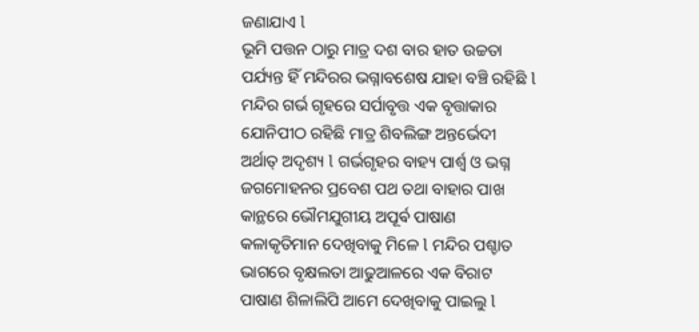ଜଣାଯାଏ l
ଭୂମି ପତ୍ତନ ଠାରୁ ମାତ୍ର ଦଶ ବାର ହାତ ଉଚ୍ଚତା ପର୍ଯ୍ୟନ୍ତ ହିଁ ମନ୍ଦିରର ଭଗ୍ନାବଶେଷ ଯାହା ବଞ୍ଚି ରହିଛି l ମନ୍ଦିର ଗର୍ଭ ଗୃହରେ ସର୍ପାବୃତ୍ତ ଏକ ବୃତ୍ତାକାର ଯୋନିପୀଠ ରହିଛି ମାତ୍ର ଶିବଲିଙ୍ଗ ଅନ୍ତର୍ଭେଦୀ ଅର୍ଥାତ୍ ଅଦୃଶ୍ୟ l ଗର୍ଭଗୃହର ବାହ୍ୟ ପାର୍ଶ୍ଵ ଓ ଭଗ୍ନ ଜଗମୋହନର ପ୍ରବେଶ ପଥ ତଥା ବାହାର ପାଖ କାନ୍ଥରେ ଭୌମଯୁଗୀୟ ଅପୂର୍ଵ ପାଷାଣ କଳାକୃତିମାନ ଦେଖିବାକୁ ମିଳେ l ମନ୍ଦିର ପଶ୍ଚାତ ଭାଗରେ ବୃକ୍ଷଲତା ଆଢୁଆଳରେ ଏକ ବିରାଟ ପାଷାଣ ଶିଳାଲିପି ଆମେ ଦେଖିବାକୁ ପାଇଲୁ l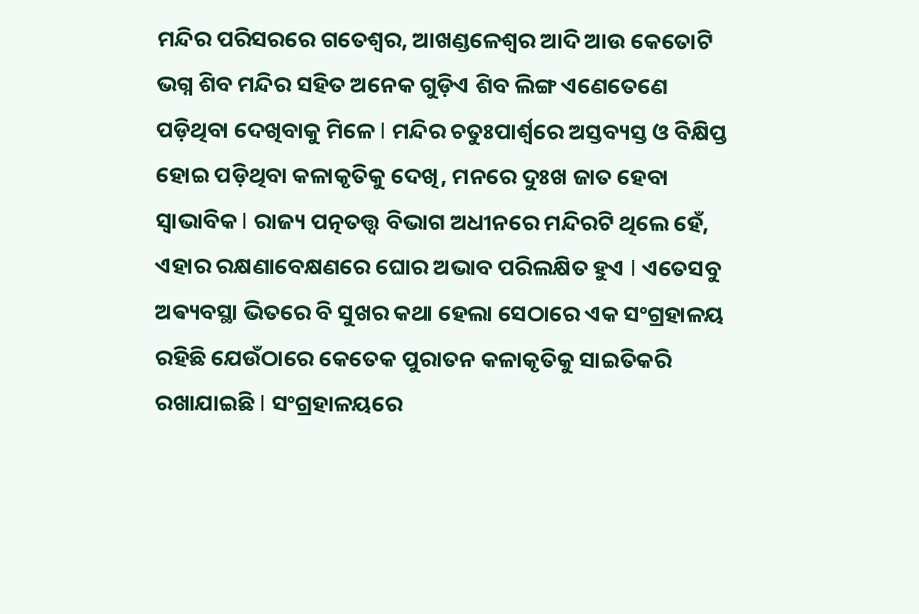ମନ୍ଦିର ପରିସରରେ ଗତେଶ୍ୱର, ଆଖଣ୍ଡଳେଶ୍ୱର ଆଦି ଆଉ କେତୋଟି ଭଗ୍ନ ଶିବ ମନ୍ଦିର ସହିତ ଅନେକ ଗୁଡ଼ିଏ ଶିବ ଲିଙ୍ଗ ଏଣେତେଣେ ପଡ଼ିଥିବା ଦେଖିବାକୁ ମିଳେ l ମନ୍ଦିର ଚତୁଃପାର୍ଶ୍ୱରେ ଅସ୍ତବ୍ୟସ୍ତ ଓ ବିକ୍ଷିପ୍ତ ହୋଇ ପଡ଼ିଥିବା କଳାକୃତିକୁ ଦେଖି, ମନରେ ଦୁଃଖ ଜାତ ହେବା ସ୍ୱାଭାବିକ l ରାଜ୍ୟ ପତ୍ନତତ୍ତ୍ୱ ବିଭାଗ ଅଧୀନରେ ମନ୍ଦିରଟି ଥିଲେ ହେଁ, ଏହାର ରକ୍ଷଣାବେକ୍ଷଣରେ ଘୋର ଅଭାବ ପରିଲକ୍ଷିତ ହୁଏ l ଏତେସବୁ ଅଵ୍ୟବସ୍ଥା ଭିତରେ ବି ସୁଖର କଥା ହେଲା ସେଠାରେ ଏକ ସଂଗ୍ରହାଳୟ ରହିଛି ଯେଉଁଠାରେ କେତେକ ପୁରାତନ କଳାକୃତିକୁ ସାଇତିକରି ରଖାଯାଇଛି l ସଂଗ୍ରହାଳୟରେ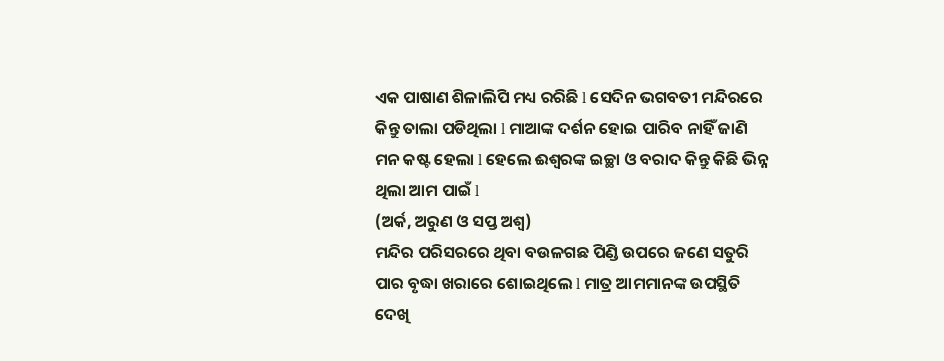ଏକ ପାଷାଣ ଶିଳାଲିପି ମଧ୍ୟ ରରିଛି l ସେଦିନ ଭଗବତୀ ମନ୍ଦିରରେ କିନ୍ତୁ ତାଲା ପଡିଥିଲା l ମାଆଙ୍କ ଦର୍ଶନ ହୋଇ ପାରିବ ନାହିଁ ଜାଣି ମନ କଷ୍ଟ ହେଲା l ହେଲେ ଈଶ୍ୱରଙ୍କ ଇଚ୍ଛା ଓ ବରାଦ କିନ୍ତୁ କିଛି ଭିନ୍ନ ଥିଲା ଆମ ପାଇଁ l
(ଅର୍କ, ଅରୁଣ ଓ ସପ୍ତ ଅଶ୍ୱ)
ମନ୍ଦିର ପରିସରରେ ଥିବା ବଉଳଗଛ ପିଣ୍ଡି ଉପରେ ଜଣେ ସତୁରି ପାର ବୃଦ୍ଧା ଖରାରେ ଶୋଇଥିଲେ l ମାତ୍ର ଆମମାନଙ୍କ ଉପସ୍ଥିତି ଦେଖି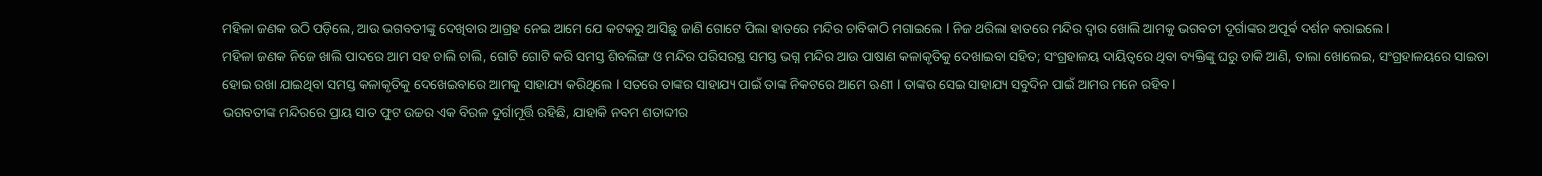ମହିଳା ଜଣକ ଉଠି ପଡ଼ିଲେ, ଆଉ ଭଗବତୀଙ୍କୁ ଦେଖିବାର ଆଗ୍ରହ ନେଇ ଆମେ ଯେ କଟକରୁ ଆସିଛୁ ଜାଣି ଗୋଟେ ପିଲା ହାତରେ ମନ୍ଦିର ଚାବିକାଠି ମଗାଇଲେ l ନିଜ ଥରିଲା ହାତରେ ମନ୍ଦିର ଦ୍ୱାର ଖୋଲି ଆମକୁ ଭଗବତୀ ଦୂର୍ଗାଙ୍କର ଅପୂର୍ଵ ଦର୍ଶନ କରାଇଲେ l
ମହିଳା ଜଣକ ନିଜେ ଖାଲି ପାଦରେ ଆମ ସହ ଚାଲି ଚାଲି, ଗୋଟି ଗୋଟି କରି ସମସ୍ତ ଶିବଲିଙ୍ଗ ଓ ମନ୍ଦିର ପରିସରସ୍ଥ ସମସ୍ତ ଭଗ୍ନ ମନ୍ଦିର ଆଉ ପାଷାଣ କଳାକୃତିକୁ ଦେଖାଇବା ସହିତ; ସଂଗ୍ରହାଳୟ ଦାୟିତ୍ୱରେ ଥିବା ବ୍ୟକ୍ତିଙ୍କୁ ଘରୁ ଡାକି ଆଣି, ତାଲା ଖୋଲେଇ, ସଂଗ୍ରହାଳୟରେ ସାଇତା ହୋଇ ରଖା ଯାଇଥିବା ସମସ୍ତ କଳାକୃତିକୁ ଦେଖେଇବାରେ ଆମକୁ ସାହାଯ୍ୟ କରିଥିଲେ l ସତରେ ତାଙ୍କର ସାହାଯ୍ୟ ପାଇଁ ତାଙ୍କ ନିକଟରେ ଆମେ ଋଣୀ l ତାଙ୍କର ସେଇ ସାହାଯ୍ୟ ସବୁଦିନ ପାଇଁ ଆମର ମନେ ରହିବ l
ଭଗବତୀଙ୍କ ମନ୍ଦିରରେ ପ୍ରାୟ ସାତ ଫୁଟ ଉଚ୍ଚର ଏକ ବିରଳ ଦୁର୍ଗାମୂର୍ତ୍ତି ରହିଛି, ଯାହାକି ନବମ ଶତାବ୍ଦୀର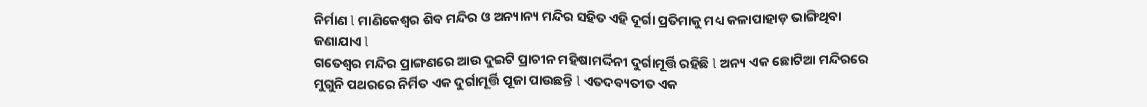ନିର୍ମାଣ l ମାଣିକେଶ୍ବର ଶିବ ମନ୍ଦିର ଓ ଅନ୍ୟାନ୍ୟ ମନ୍ଦିର ସହିତ ଏହି ଦୂର୍ଗା ପ୍ରତିମାକୁ ମଧ୍ୟ କଳାପାହାଡ଼ ଭାଙ୍ଗିଥିବା ଜଣାଯାଏ l
ଗତେଶ୍ୱର ମନ୍ଦିର ପ୍ରାଙ୍ଗଣରେ ଆଉ ଦୁଇଟି ପ୍ରାଚୀନ ମହିଷାମର୍ଦ୍ଦିନୀ ଦୁର୍ଗାମୂର୍ତ୍ତି ରହିଛି l ଅନ୍ୟ ଏକ ଛୋଟିଆ ମନ୍ଦିରରେ ମୁଗୁନି ପଥରରେ ନିର୍ମିତ ଏକ ଦୁର୍ଗାମୂର୍ତ୍ତି ପୂଜା ପାଉଛନ୍ତି l ଏତଦବ୍ୟତୀତ ଏକ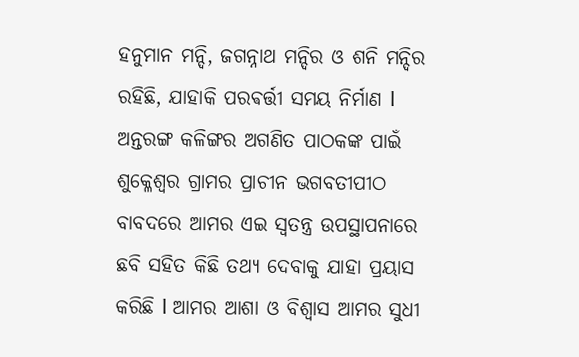ହନୁମାନ ମନ୍ଦି, ଜଗନ୍ନାଥ ମନ୍ଦିର ଓ ଶନି ମନ୍ଦିର ରହିଛି, ଯାହାକି ପରଵର୍ତ୍ତୀ ସମୟ ନିର୍ମାଣ l
ଅନ୍ତରଙ୍ଗ କଳିଙ୍ଗର ଅଗଣିତ ପାଠକଙ୍କ ପାଇଁ ଶୁକ୍ଳେଶ୍ଵର ଗ୍ରାମର ପ୍ରାଚୀନ ଭଗବତୀପୀଠ ବାବଦରେ ଆମର ଏଇ ସ୍ୱତନ୍ତ୍ର ଉପସ୍ଥାପନାରେ ଛବି ସହିତ କିଛି ତଥ୍ୟ ଦେବାକୁ ଯାହା ପ୍ରୟାସ କରିଛି l ଆମର ଆଶା ଓ ବିଶ୍ୱାସ ଆମର ସୁଧୀ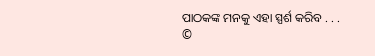ପାଠକଙ୍କ ମନକୁ ଏହା ସ୍ପର୍ଶ କରିବ . . .
©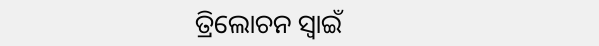ତ୍ରିଲୋଚନ ସ୍ୱାଇଁ